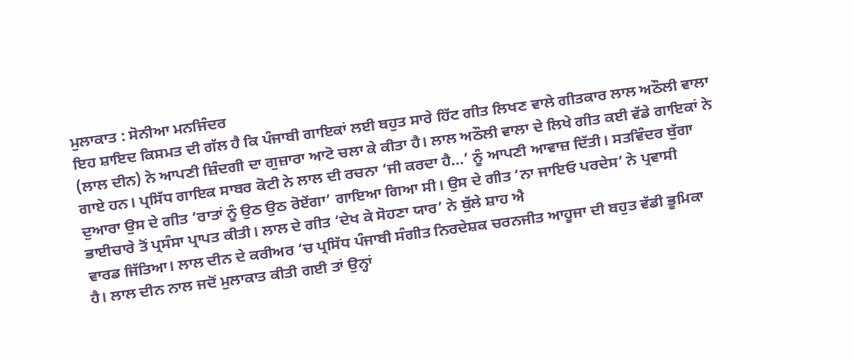ਮੁਲਾਕਾਤ : ਸੋਨੀਆ ਮਨਜਿੰਦਰ
ਇਹ ਸ਼ਾਇਦ ਕਿਸਮਤ ਦੀ ਗੱਲ ਹੈ ਕਿ ਪੰਜਾਬੀ ਗਾਇਕਾਂ ਲਈ ਬਹੁਤ ਸਾਰੇ ਹਿੱਟ ਗੀਤ ਲਿਖਣ ਵਾਲੇ ਗੀਤਕਾਰ ਲਾਲ ਅਠੌਲੀ ਵਾਲਾ (ਲਾਲ ਦੀਨ) ਨੇ ਆਪਣੀ ਜ਼ਿੰਦਗੀ ਦਾ ਗੁਜ਼ਾਰਾ ਆਟੋ ਚਲਾ ਕੇ ਕੀਤਾ ਹੈ। ਲਾਲ ਅਠੌਲੀ ਵਾਲਾ ਦੇ ਲਿਖੇ ਗੀਤ ਕਈ ਵੱਡੇ ਗਾਇਕਾਂ ਨੇ ਗਾਏ ਹਨ। ਪ੍ਰਸਿੱਧ ਗਾਇਕ ਸਾਬਰ ਕੋਟੀ ਨੇ ਲਾਲ ਦੀ ਰਚਨਾ ‘ਜੀ ਕਰਦਾ ਹੈ…’ ਨੂੰ ਆਪਣੀ ਆਵਾਜ਼ ਦਿੱਤੀ। ਸਤਵਿੰਦਰ ਬੁੱਗਾ ਦੁਆਰਾ ਉਸ ਦੇ ਗੀਤ ‘ਰਾਤਾਂ ਨੂੰ ਉਠ ਉਠ ਰੋਏਂਗਾ’ ਗਾਇਆ ਗਿਆ ਸੀ। ਉਸ ਦੇ ਗੀਤ ‘ਨਾ ਜਾਇਓ ਪਰਦੇਸ’ ਨੇ ਪ੍ਰਵਾਸੀ ਭਾਈਚਾਰੇ ਤੋਂ ਪ੍ਰਸੰਸਾ ਪ੍ਰਾਪਤ ਕੀਤੀ। ਲਾਲ ਦੇ ਗੀਤ ‘ਦੇਖ ਕੇ ਸੋਹਣਾ ਯਾਰ’ ਨੇ ਬੁੱਲੇ ਸ਼ਾਹ ਐ
ਵਾਰਡ ਜਿੱਤਿਆ। ਲਾਲ ਦੀਨ ਦੇ ਕਰੀਅਰ ‘ਚ ਪ੍ਰਸਿੱਧ ਪੰਜਾਬੀ ਸੰਗੀਤ ਨਿਰਦੇਸ਼ਕ ਚਰਨਜੀਤ ਆਹੂਜਾ ਦੀ ਬਹੁਤ ਵੱਡੀ ਭੂਮਿਕਾ ਹੈ। ਲਾਲ ਦੀਨ ਨਾਲ ਜਦੋਂ ਮੁਲਾਕਾਤ ਕੀਤੀ ਗਈ ਤਾਂ ਉਨ੍ਹਾਂ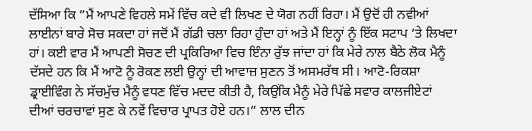ਦੱਸਿਆ ਕਿ ”ਮੈਂ ਆਪਣੇ ਵਿਹਲੇ ਸਮੇਂ ਵਿੱਚ ਕਦੇ ਵੀ ਲਿਖਣ ਦੇ ਯੋਗ ਨਹੀਂ ਰਿਹਾ। ਮੈਂ ਉਦੋਂ ਹੀ ਨਵੀਆਂ ਲਾਈਨਾਂ ਬਾਰੇ ਸੋਚ ਸਕਦਾ ਹਾਂ ਜਦੋਂ ਮੈਂ ਗੱਡੀ ਚਲਾ ਰਿਹਾ ਹੁੰਦਾ ਹਾਂ ਅਤੇ ਮੈਂ ਇਨ੍ਹਾਂ ਨੂੰ ਇੱਕ ਸਟਾਪ ‘ਤੇ ਲਿਖਦਾ ਹਾਂ। ਕਈ ਵਾਰ ਮੈਂ ਆਪਣੀ ਸੋਚਣ ਦੀ ਪ੍ਰਕਿਰਿਆ ਵਿਚ ਇੰਨਾ ਰੁੱਝ ਜਾਂਦਾ ਹਾਂ ਕਿ ਮੇਰੇ ਨਾਲ ਬੈਠੇ ਲੋਕ ਮੈਨੂੰ ਦੱਸਦੇ ਹਨ ਕਿ ਮੈਂ ਆਟੋ ਨੂੰ ਰੋਕਣ ਲਈ ਉਨ੍ਹਾਂ ਦੀ ਆਵਾਜ਼ ਸੁਣਨ ਤੋਂ ਅਸਮਰੱਥ ਸੀ। ਆਟੋ-ਰਿਕਸ਼ਾ ਡ੍ਰਾਈਵਿੰਗ ਨੇ ਸੱਚਮੁੱਚ ਮੈਨੂੰ ਵਧਣ ਵਿੱਚ ਮਦਦ ਕੀਤੀ ਹੈ, ਕਿਉਂਕਿ ਮੈਨੂੰ ਮੇਰੇ ਪਿੱਛੇ ਸਵਾਰ ਕਾਲਜੀਏਟਾਂ ਦੀਆਂ ਚਰਚਾਵਾਂ ਸੁਣ ਕੇ ਨਵੇਂ ਵਿਚਾਰ ਪ੍ਰਾਪਤ ਹੋਏ ਹਨ।” ਲਾਲ ਦੀਨ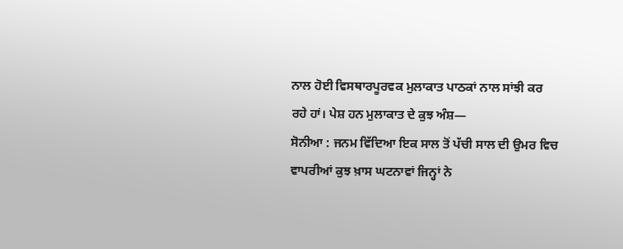ਨਾਲ ਹੋਈ ਵਿਸਥਾਰਪੂਰਵਕ ਮੁਲਾਕਾਤ ਪਾਠਕਾਂ ਨਾਲ ਸਾਂਝੀ ਕਰ ਰਹੇ ਹਾਂ। ਪੇਸ਼ ਹਨ ਮੁਲਾਕਾਤ ਦੇ ਕੁਝ ਅੰਸ਼—
ਸੋਨੀਆ : ਜਨਮ ਵਿੱਦਿਆ ਇਕ ਸਾਲ ਤੋਂ ਪੱਚੀ ਸਾਲ ਦੀ ਉਮਰ ਵਿਚ ਵਾਪਰੀਆਂ ਕੁਝ ਖ਼ਾਸ ਘਟਨਾਵਾਂ ਜਿਨ੍ਹਾਂ ਨੇ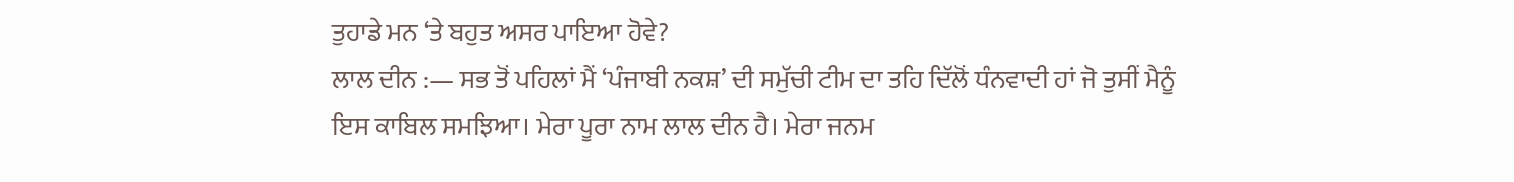ਤੁਹਾਡੇ ਮਨ ‘ਤੇ ਬਹੁਤ ਅਸਰ ਪਾਇਆ ਹੋਵੇ?
ਲਾਲ ਦੀਨ :— ਸਭ ਤੋਂ ਪਹਿਲਾਂ ਮੈਂ ‘ਪੰਜਾਬੀ ਨਕਸ਼’ ਦੀ ਸਮੁੱਚੀ ਟੀਮ ਦਾ ਤਹਿ ਦਿੱਲੋਂ ਧੰਨਵਾਦੀ ਹਾਂ ਜੋ ਤੁਸੀਂ ਮੈਨੂੰ ਇਸ ਕਾਬਿਲ ਸਮਝਿਆ। ਮੇਰਾ ਪੂਰਾ ਨਾਮ ਲਾਲ ਦੀਨ ਹੈ। ਮੇਰਾ ਜਨਮ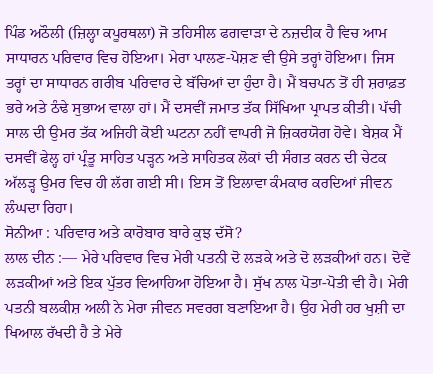ਪਿੰਡ ਅਠੌਲੀ (ਜ਼ਿਲ੍ਹਾ ਕਪੂਰਥਲਾ) ਜੋ ਤਹਿਸੀਲ ਫਗਵਾੜਾ ਦੇ ਨਜ਼ਦੀਕ ਹੈ ਵਿਚ ਆਮ ਸਾਧਾਰਨ ਪਰਿਵਾਰ ਵਿਚ ਹੋਇਆ। ਮੇਰਾ ਪਾਲਣ-ਪੋਸ਼ਣ ਵੀ ਉਸੇ ਤਰ੍ਹਾਂ ਹੋਇਆ। ਜਿਸ ਤਰ੍ਹਾਂ ਦਾ ਸਾਧਾਰਨ ਗਰੀਬ ਪਰਿਵਾਰ ਦੇ ਬੱਚਿਆਂ ਦਾ ਹੁੰਦਾ ਹੈ। ਮੈਂ ਬਚਪਨ ਤੋਂ ਹੀ ਸ਼ਰਾਫ਼ਤ ਭਰੇ ਅਤੇ ਠੰਢੇ ਸੁਭਾਅ ਵਾਲਾ ਹਾਂ। ਮੈਂ ਦਸਵੀਂ ਜਮਾਤ ਤੱਕ ਸਿੱਖਿਆ ਪ੍ਰਾਪਤ ਕੀਤੀ। ਪੱਚੀ ਸਾਲ ਦੀ ਉਮਰ ਤੱਕ ਅਜਿਹੀ ਕੋਈ ਘਟਨਾ ਨਹੀਂ ਵਾਪਰੀ ਜੋ ਜ਼ਿਕਰਯੋਗ ਹੋਵੇ। ਬੇਸ਼ਕ ਮੈਂ ਦਸਵੀਂ ਫੇਲ੍ਹ ਹਾਂ ਪ੍ਰੰਤੂ ਸਾਹਿਤ ਪੜ੍ਹਨ ਅਤੇ ਸਾਹਿਤਕ ਲੋਕਾਂ ਦੀ ਸੰਗਤ ਕਰਨ ਦੀ ਚੇਟਕ ਅੱਲੜ੍ਹ ਉਮਰ ਵਿਚ ਹੀ ਲੱਗ ਗਈ ਸੀ। ਇਸ ਤੋਂ ਇਲਾਵਾ ਕੰਮਕਾਰ ਕਰਦਿਆਂ ਜੀਵਨ ਲੰਘਦਾ ਰਿਹਾ।
ਸੋਨੀਆ : ਪਰਿਵਾਰ ਅਤੇ ਕਾਰੋਬਾਰ ਬਾਰੇ ਕੁਝ ਦੱਸੋ?
ਲਾਲ ਦੀਨ :— ਮੇਰੇ ਪਰਿਵਾਰ ਵਿਚ ਮੇਰੀ ਪਤਨੀ ਦੋ ਲੜਕੇ ਅਤੇ ਦੋ ਲੜਕੀਆਂ ਹਨ। ਦੋਵੇਂ ਲੜਕੀਆਂ ਅਤੇ ਇਕ ਪੁੱਤਰ ਵਿਆਹਿਆ ਹੋਇਆ ਹੈ। ਸੁੱਖ ਨਾਲ ਪੋਤਾ-ਪੋਤੀ ਵੀ ਹੈ। ਮੇਰੀ ਪਤਨੀ ਬਲਕੀਸ਼ ਅਲੀ ਨੇ ਮੇਰਾ ਜੀਵਨ ਸਵਰਗ ਬਣਾਇਆ ਹੈ। ਉਹ ਮੇਰੀ ਹਰ ਖੁਸ਼ੀ ਦਾ ਖਿਆਲ ਰੱਖਦੀ ਹੈ ਤੇ ਮੇਰੇ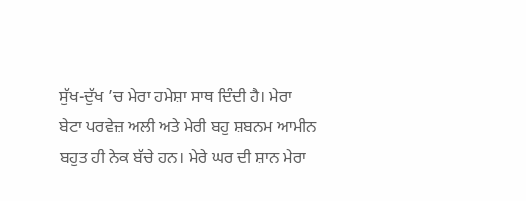ਸੁੱਖ-ਦੁੱਖ ’ਚ ਮੇਰਾ ਹਮੇਸ਼ਾ ਸਾਥ ਦਿੰਦੀ ਹੈ। ਮੇਰਾ ਬੇਟਾ ਪਰਵੇਜ਼ ਅਲੀ ਅਤੇ ਮੇਰੀ ਬਹੁ ਸ਼ਬਨਮ ਆਮੀਨ ਬਹੁਤ ਹੀ ਨੇਕ ਬੱਚੇ ਹਨ। ਮੇਰੇ ਘਰ ਦੀ ਸ਼ਾਨ ਮੇਰਾ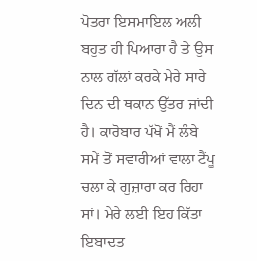ਪੋਤਰਾ ਇਸਮਾਇਲ ਅਲੀ ਬਹੁਤ ਹੀ ਪਿਆਰਾ ਹੈ ਤੇ ਉਸ ਨਾਲ ਗੱਲਾਂ ਕਰਕੇ ਮੇਰੇ ਸਾਰੇ ਦਿਨ ਦੀ ਥਕਾਨ ਉੱਤਰ ਜਾਂਦੀ ਹੈ। ਕਾਰੋਬਾਰ ਪੱਖੋਂ ਮੈਂ ਲੰਬੇ ਸਮੇਂ ਤੋਂ ਸਵਾਰੀਆਂ ਵਾਲਾ ਟੈਂਪੂ ਚਲਾ ਕੇ ਗੁਜ਼ਾਰਾ ਕਰ ਰਿਹਾ ਸਾਂ। ਮੇਰੇ ਲਈ ਇਹ ਕਿੱਤਾ ਇਬਾਦਤ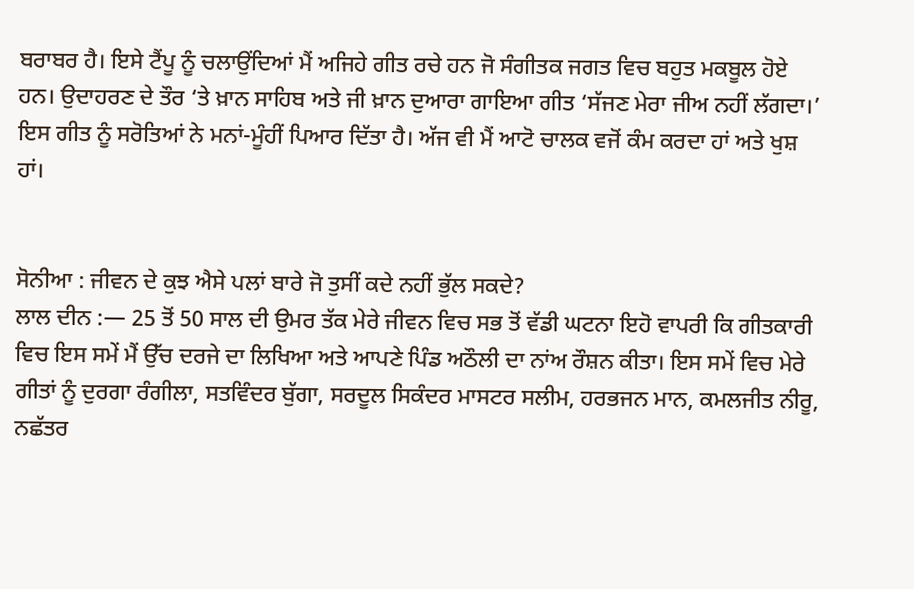ਬਰਾਬਰ ਹੈ। ਇਸੇ ਟੈਂਪੂ ਨੂੰ ਚਲਾਉਂਦਿਆਂ ਮੈਂ ਅਜਿਹੇ ਗੀਤ ਰਚੇ ਹਨ ਜੋ ਸੰਗੀਤਕ ਜਗਤ ਵਿਚ ਬਹੁਤ ਮਕਬੂਲ ਹੋਏ ਹਨ। ਉਦਾਹਰਣ ਦੇ ਤੌਰ ‘ਤੇ ਖ਼ਾਨ ਸਾਹਿਬ ਅਤੇ ਜੀ ਖ਼ਾਨ ਦੁਆਰਾ ਗਾਇਆ ਗੀਤ ‘ਸੱਜਣ ਮੇਰਾ ਜੀਅ ਨਹੀਂ ਲੱਗਦਾ।’ ਇਸ ਗੀਤ ਨੂੰ ਸਰੋਤਿਆਂ ਨੇ ਮਨਾਂ-ਮੂੰਹੀਂ ਪਿਆਰ ਦਿੱਤਾ ਹੈ। ਅੱਜ ਵੀ ਮੈਂ ਆਟੋ ਚਾਲਕ ਵਜੋਂ ਕੰਮ ਕਰਦਾ ਹਾਂ ਅਤੇ ਖੁਸ਼ ਹਾਂ।


ਸੋਨੀਆ : ਜੀਵਨ ਦੇ ਕੁਝ ਐਸੇ ਪਲਾਂ ਬਾਰੇ ਜੋ ਤੁਸੀਂ ਕਦੇ ਨਹੀਂ ਭੁੱਲ ਸਕਦੇ?
ਲਾਲ ਦੀਨ :— 25 ਤੋਂ 50 ਸਾਲ ਦੀ ਉਮਰ ਤੱਕ ਮੇਰੇ ਜੀਵਨ ਵਿਚ ਸਭ ਤੋਂ ਵੱਡੀ ਘਟਨਾ ਇਹੋ ਵਾਪਰੀ ਕਿ ਗੀਤਕਾਰੀ ਵਿਚ ਇਸ ਸਮੇਂ ਮੈਂ ਉੱਚ ਦਰਜੇ ਦਾ ਲਿਖਿਆ ਅਤੇ ਆਪਣੇ ਪਿੰਡ ਅਠੌਲੀ ਦਾ ਨਾਂਅ ਰੌਸ਼ਨ ਕੀਤਾ। ਇਸ ਸਮੇਂ ਵਿਚ ਮੇਰੇ ਗੀਤਾਂ ਨੂੰ ਦੁਰਗਾ ਰੰਗੀਲਾ, ਸਤਵਿੰਦਰ ਬੁੱਗਾ, ਸਰਦੂਲ ਸਿਕੰਦਰ ਮਾਸਟਰ ਸਲੀਮ, ਹਰਭਜਨ ਮਾਨ, ਕਮਲਜੀਤ ਨੀਰੂ, ਨਛੱਤਰ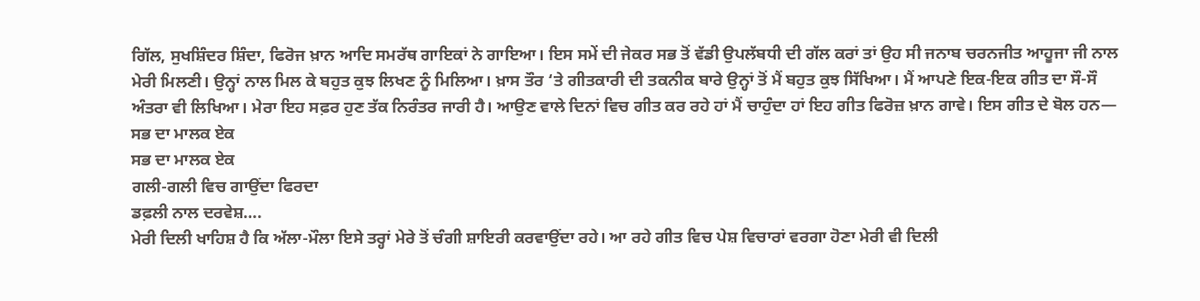ਗਿੱਲ, ਸੁਖਸ਼ਿੰਦਰ ਸ਼ਿੰਦਾ, ਫਿਰੋਜ ਖ਼ਾਨ ਆਦਿ ਸਮਰੱਥ ਗਾਇਕਾਂ ਨੇ ਗਾਇਆ। ਇਸ ਸਮੇਂ ਦੀ ਜੇਕਰ ਸਭ ਤੋਂ ਵੱਡੀ ਉਪਲੱਬਧੀ ਦੀ ਗੱਲ ਕਰਾਂ ਤਾਂ ਉਹ ਸੀ ਜਨਾਬ ਚਰਨਜੀਤ ਆਹੂਜਾ ਜੀ ਨਾਲ ਮੇਰੀ ਮਿਲਣੀ। ਉਨ੍ਹਾਂ ਨਾਲ ਮਿਲ ਕੇ ਬਹੁਤ ਕੁਝ ਲਿਖਣ ਨੂੰ ਮਿਲਿਆ। ਖ਼ਾਸ ਤੌਰ ‘ਤੇ ਗੀਤਕਾਰੀ ਦੀ ਤਕਨੀਕ ਬਾਰੇ ਉਨ੍ਹਾਂ ਤੋਂ ਮੈਂ ਬਹੁਤ ਕੁਝ ਸਿੱਖਿਆ। ਮੈਂ ਆਪਣੇ ਇਕ-ਇਕ ਗੀਤ ਦਾ ਸੌ-ਸੌ ਅੰਤਰਾ ਵੀ ਲਿਖਿਆ। ਮੇਰਾ ਇਹ ਸਫ਼ਰ ਹੁਣ ਤੱਕ ਨਿਰੰਤਰ ਜਾਰੀ ਹੈ। ਆਉਣ ਵਾਲੇ ਦਿਨਾਂ ਵਿਚ ਗੀਤ ਕਰ ਰਹੇ ਹਾਂ ਮੈਂ ਚਾਹੁੰਦਾ ਹਾਂ ਇਹ ਗੀਤ ਫਿਰੋਜ਼ ਖ਼ਾਨ ਗਾਵੇ। ਇਸ ਗੀਤ ਦੇ ਬੋਲ ਹਨ—
ਸਭ ਦਾ ਮਾਲਕ ਏਕ
ਸਭ ਦਾ ਮਾਲਕ ਏਕ
ਗਲੀ-ਗਲੀ ਵਿਚ ਗਾਉਂਦਾ ਫਿਰਦਾ
ਡਫ਼ਲੀ ਨਾਲ ਦਰਵੇਸ਼….
ਮੇਰੀ ਦਿਲੀ ਖਾਹਿਸ਼ ਹੈ ਕਿ ਅੱਲਾ-ਮੌਲਾ ਇਸੇ ਤਰ੍ਹਾਂ ਮੇਰੇ ਤੋਂ ਚੰਗੀ ਸ਼ਾਇਰੀ ਕਰਵਾਉਂਦਾ ਰਹੇ। ਆ ਰਹੇ ਗੀਤ ਵਿਚ ਪੇਸ਼ ਵਿਚਾਰਾਂ ਵਰਗਾ ਹੋਣਾ ਮੇਰੀ ਵੀ ਦਿਲੀ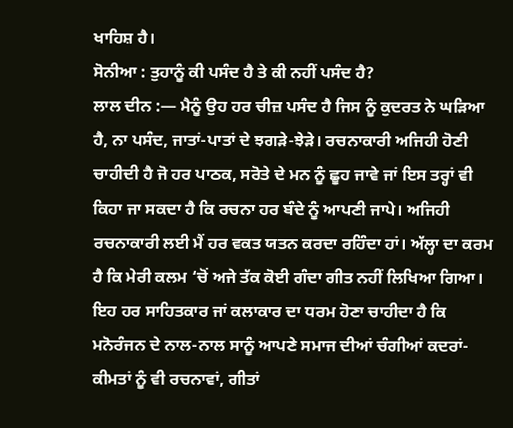ਖਾਹਿਸ਼ ਹੈ।
ਸੋਨੀਆ : ਤੁਹਾਨੂੰ ਕੀ ਪਸੰਦ ਹੈ ਤੇ ਕੀ ਨਹੀਂ ਪਸੰਦ ਹੈ?
ਲਾਲ ਦੀਨ :— ਮੈਨੂੰ ਉਹ ਹਰ ਚੀਜ਼ ਪਸੰਦ ਹੈ ਜਿਸ ਨੂੰ ਕੁਦਰਤ ਨੇ ਘੜਿਆ ਹੈ, ਨਾ ਪਸੰਦ, ਜਾਤਾਂ-ਪਾਤਾਂ ਦੇ ਝਗੜੇ-ਝੇੜੇ। ਰਚਨਾਕਾਰੀ ਅਜਿਹੀ ਹੋਣੀ ਚਾਹੀਦੀ ਹੈ ਜੋ ਹਰ ਪਾਠਕ, ਸਰੋਤੇ ਦੇ ਮਨ ਨੂੰ ਛੂਹ ਜਾਵੇ ਜਾਂ ਇਸ ਤਰ੍ਹਾਂ ਵੀ ਕਿਹਾ ਜਾ ਸਕਦਾ ਹੈ ਕਿ ਰਚਨਾ ਹਰ ਬੰਦੇ ਨੂੰ ਆਪਣੀ ਜਾਪੇ। ਅਜਿਹੀ ਰਚਨਾਕਾਰੀ ਲਈ ਮੈਂ ਹਰ ਵਕਤ ਯਤਨ ਕਰਦਾ ਰਹਿੰਦਾ ਹਾਂ। ਅੱਲ੍ਹਾ ਦਾ ਕਰਮ ਹੈ ਕਿ ਮੇਰੀ ਕਲਮ ‘ਚੋਂ ਅਜੇ ਤੱਕ ਕੋਈ ਗੰਦਾ ਗੀਤ ਨਹੀਂ ਲਿਖਿਆ ਗਿਆ। ਇਹ ਹਰ ਸਾਹਿਤਕਾਰ ਜਾਂ ਕਲਾਕਾਰ ਦਾ ਧਰਮ ਹੋਣਾ ਚਾਹੀਦਾ ਹੈ ਕਿ ਮਨੋਰੰਜਨ ਦੇ ਨਾਲ-ਨਾਲ ਸਾਨੂੰ ਆਪਣੇ ਸਮਾਜ ਦੀਆਂ ਚੰਗੀਆਂ ਕਦਰਾਂ-ਕੀਮਤਾਂ ਨੂੰ ਵੀ ਰਚਨਾਵਾਂ, ਗੀਤਾਂ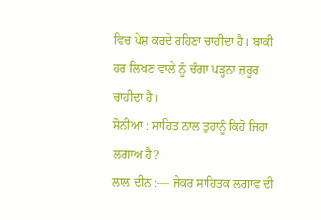ਵਿਚ ਪੇਸ਼ ਕਰਦੇ ਰਹਿਣਾ ਚਾਹੀਦਾ ਹੈ। ਬਾਕੀ ਹਰ ਲਿਖਣ ਵਾਲੇ ਨੂੰ ਚੰਗਾ ਪੜ੍ਹਨਾ ਜ਼ਰੂਰ ਚਾਹੀਦਾ ਹੈ।
ਸੋਨੀਆ : ਸਾਹਿਤ ਨਾਲ ਤੁਹਾਨੂੰ ਕਿਹੋ ਜਿਹਾ ਲਗਾਅ ਹੈ?
ਲਾਲ ਦੀਨ :— ਜੇਕਰ ਸਾਹਿਤਕ ਲਗਾਵ ਦੀ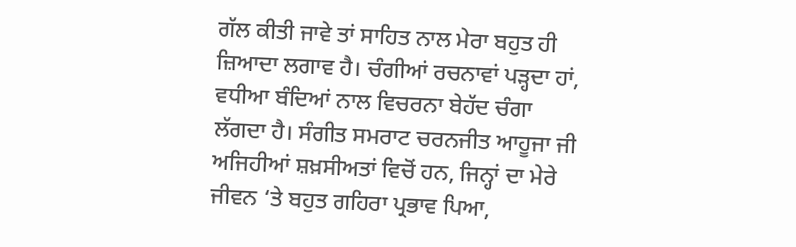ਗੱਲ ਕੀਤੀ ਜਾਵੇ ਤਾਂ ਸਾਹਿਤ ਨਾਲ ਮੇਰਾ ਬਹੁਤ ਹੀ ਜ਼ਿਆਦਾ ਲਗਾਵ ਹੈ। ਚੰਗੀਆਂ ਰਚਨਾਵਾਂ ਪੜ੍ਹਦਾ ਹਾਂ, ਵਧੀਆ ਬੰਦਿਆਂ ਨਾਲ ਵਿਚਰਨਾ ਬੇਹੱਦ ਚੰਗਾ ਲੱਗਦਾ ਹੈ। ਸੰਗੀਤ ਸਮਰਾਟ ਚਰਨਜੀਤ ਆਹੂਜਾ ਜੀ ਅਜਿਹੀਆਂ ਸ਼ਖ਼ਸੀਅਤਾਂ ਵਿਚੋਂ ਹਨ, ਜਿਨ੍ਹਾਂ ਦਾ ਮੇਰੇ ਜੀਵਨ ‘ਤੇ ਬਹੁਤ ਗਹਿਰਾ ਪ੍ਰਭਾਵ ਪਿਆ,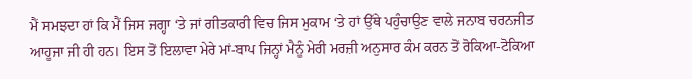ਮੈਂ ਸਮਝਦਾ ਹਾਂ ਕਿ ਮੈਂ ਜਿਸ ਜਗ੍ਹਾ ‘ਤੇ ਜਾਂ ਗੀਤਕਾਰੀ ਵਿਚ ਜਿਸ ਮੁਕਾਮ ‘ਤੇ ਹਾਂ ਉੱਥੇ ਪਹੁੰਚਾਉਣ ਵਾਲੇ ਜਨਾਬ ਚਰਨਜੀਤ ਆਹੂਜਾ ਜੀ ਹੀ ਹਨ। ਇਸ ਤੋਂ ਇਲਾਵਾ ਮੇਰੇ ਮਾਂ-ਬਾਪ ਜਿਨ੍ਹਾਂ ਮੈਨੂੰ ਮੇਰੀ ਮਰਜ਼ੀ ਅਨੁਸਾਰ ਕੰਮ ਕਰਨ ਤੋਂ ਰੋਕਿਆ-ਟੋਕਿਆ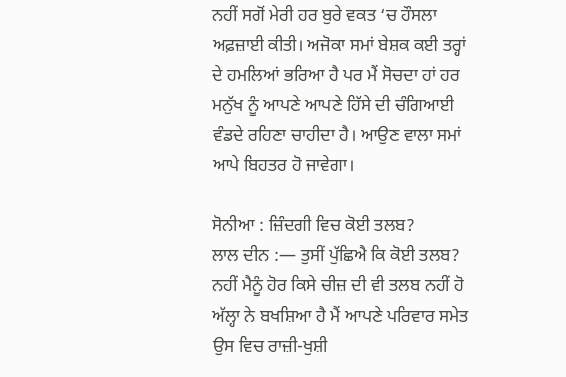ਨਹੀਂ ਸਗੋਂ ਮੇਰੀ ਹਰ ਬੁਰੇ ਵਕਤ ‘ਚ ਹੌਸਲਾ ਅਫ਼ਜ਼ਾਈ ਕੀਤੀ। ਅਜੋਕਾ ਸਮਾਂ ਬੇਸ਼ਕ ਕਈ ਤਰ੍ਹਾਂ ਦੇ ਹਮਲਿਆਂ ਭਰਿਆ ਹੈ ਪਰ ਮੈਂ ਸੋਚਦਾ ਹਾਂ ਹਰ ਮਨੁੱਖ ਨੂੰ ਆਪਣੇ ਆਪਣੇ ਹਿੱਸੇ ਦੀ ਚੰਗਿਆਈ ਵੰਡਦੇ ਰਹਿਣਾ ਚਾਹੀਦਾ ਹੈ। ਆਉਣ ਵਾਲਾ ਸਮਾਂ ਆਪੇ ਬਿਹਤਰ ਹੋ ਜਾਵੇਗਾ।

ਸੋਨੀਆ : ਜ਼ਿੰਦਗੀ ਵਿਚ ਕੋਈ ਤਲਬ?
ਲਾਲ ਦੀਨ :— ਤੁਸੀਂ ਪੁੱਛਿਐ ਕਿ ਕੋਈ ਤਲਬ? ਨਹੀਂ ਮੈਨੂੰ ਹੋਰ ਕਿਸੇ ਚੀਜ਼ ਦੀ ਵੀ ਤਲਬ ਨਹੀਂ ਹੋ ਅੱਲ੍ਹਾ ਨੇ ਬਖਸ਼ਿਆ ਹੈ ਮੈਂ ਆਪਣੇ ਪਰਿਵਾਰ ਸਮੇਤ ਉਸ ਵਿਚ ਰਾਜ਼ੀ-ਖੁਸ਼ੀ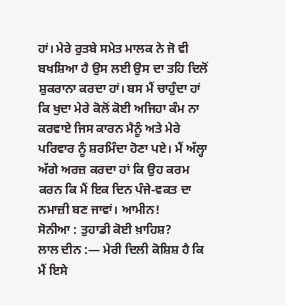ਹਾਂ। ਮੇਰੇ ਰੁਤਬੇ ਸਮੇਤ ਮਾਲਕ ਨੇ ਜੋ ਵੀ ਬਖਸ਼ਿਆ ਹੈ ਉਸ ਲਈ ਉਸ ਦਾ ਤਹਿ ਦਿਲੋਂ ਸ਼ੁਕਰਾਨਾ ਕਰਦਾ ਹਾਂ। ਬਸ ਮੈਂ ਚਾਹੁੰਦਾ ਹਾਂ ਕਿ ਖੁਦਾ ਮੇਰੇ ਕੋਲੋਂ ਕੋਈ ਅਜਿਹਾ ਕੰਮ ਨਾ ਕਰਵਾਏ ਜਿਸ ਕਾਰਨ ਮੈਨੂੰ ਅਤੇ ਮੇਰੇ ਪਰਿਵਾਰ ਨੂੰ ਸ਼ਰਮਿੰਦਾ ਹੋਣਾ ਪਏ। ਮੈਂ ਅੱਲ੍ਹਾ ਅੱਗੇ ਅਰਜ਼ ਕਰਦਾ ਹਾਂ ਕਿ ਉਹ ਕਰਮ ਕਰਨ ਕਿ ਮੈਂ ਇਕ ਦਿਨ ਪੰਜੇ-ਵਕਤ ਦਾ ਨਮਾਜ਼ੀ ਬਣ ਜਾਵਾਂ। ਆਮੀਨ!
ਸੋਨੀਆ : ਤੁਹਾਡੀ ਕੋਈ ਖ਼ਾਹਿਸ਼?
ਲਾਲ ਦੀਨ :— ਮੇਰੀ ਦਿਲੀ ਕੋਸ਼ਿਸ਼ ਹੈ ਕਿ ਮੈਂ ਇਸੇ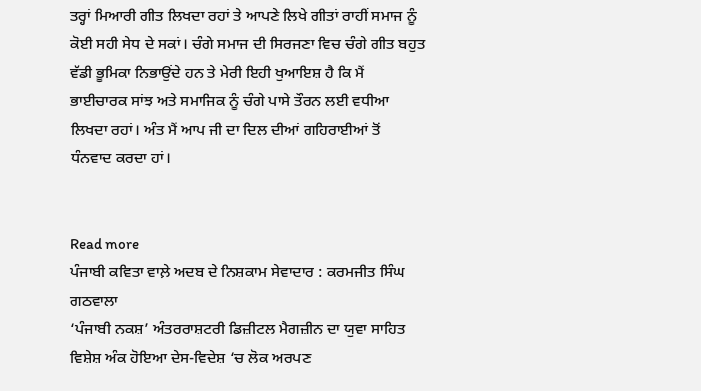ਤਰ੍ਹਾਂ ਮਿਆਰੀ ਗੀਤ ਲਿਖਦਾ ਰਹਾਂ ਤੇ ਆਪਣੇ ਲਿਖੇ ਗੀਤਾਂ ਰਾਹੀਂ ਸਮਾਜ ਨੂੰ ਕੋਈ ਸਹੀ ਸੇਧ ਦੇ ਸਕਾਂ। ਚੰਗੇ ਸਮਾਜ ਦੀ ਸਿਰਜਣਾ ਵਿਚ ਚੰਗੇ ਗੀਤ ਬਹੁਤ ਵੱਡੀ ਭੂਮਿਕਾ ਨਿਭਾਉਂਦੇ ਹਨ ਤੇ ਮੇਰੀ ਇਹੀ ਖੁਆਇਸ਼ ਹੈ ਕਿ ਮੈਂ ਭਾਈਚਾਰਕ ਸਾਂਝ ਅਤੇ ਸਮਾਜਿਕ ਨੂੰ ਚੰਗੇ ਪਾਸੇ ਤੌਰਨ ਲਈ ਵਧੀਆ ਲਿਖਦਾ ਰਹਾਂ। ਅੰਤ ਮੈਂ ਆਪ ਜੀ ਦਾ ਦਿਲ ਦੀਆਂ ਗਹਿਰਾਈਆਂ ਤੋਂ ਧੰਨਵਾਦ ਕਰਦਾ ਹਾਂ।


Read more
ਪੰਜਾਬੀ ਕਵਿਤਾ ਵਾਲ਼ੇ ਅਦਬ ਦੇ ਨਿਸ਼ਕਾਮ ਸੇਵਾਦਾਰ : ਕਰਮਜੀਤ ਸਿੰਘ ਗਠਵਾਲਾ
‘ਪੰਜਾਬੀ ਨਕਸ਼’ ਅੰਤਰਰਾਸ਼ਟਰੀ ਡਿਜ਼ੀਟਲ ਮੈਗਜ਼ੀਨ ਦਾ ਯੁਵਾ ਸਾਹਿਤ ਵਿਸ਼ੇਸ਼ ਅੰਕ ਹੋਇਆ ਦੇਸ-ਵਿਦੇਸ਼ ‘ਚ ਲੋਕ ਅਰਪਣ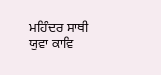ਮਹਿੰਦਰ ਸਾਥੀ ਯੁਵਾ ਕਾਵਿ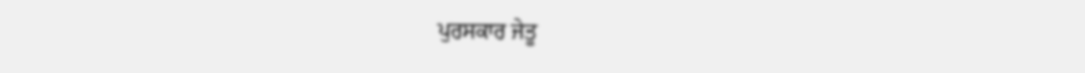ਪੁਰਸਕਾਰ ਜੇਤੂ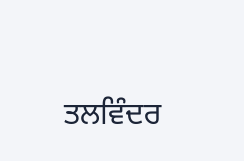ਤਲਵਿੰਦਰ